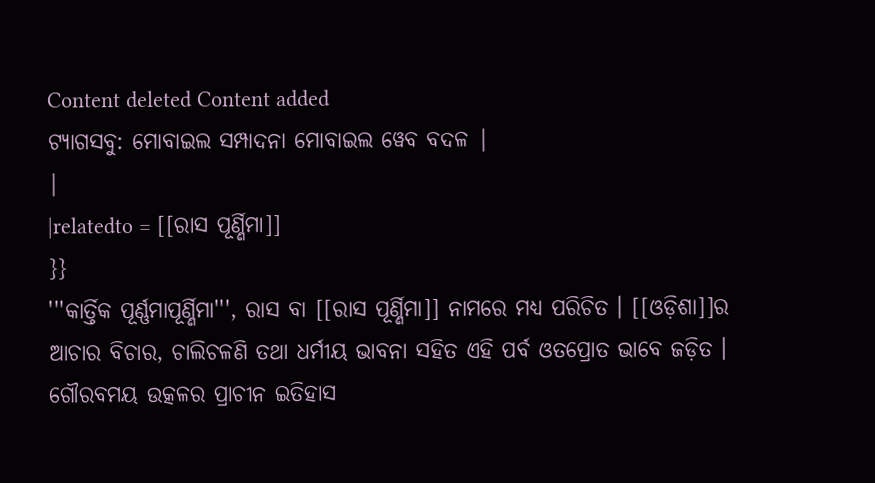Content deleted Content added
ଟ୍ୟାଗସବୁ: ମୋବାଇଲ ସମ୍ପାଦନା ମୋବାଇଲ ୱେବ ବଦଳ |
|
|relatedto = [[ରାସ ପୂର୍ଣ୍ଣିମା]]
}}
'''କାର୍ତ୍ତିକ ପୂର୍ଣ୍ଣମାପୂର୍ଣ୍ଣିମା''', ରାସ ବା [[ରାସ ପୂର୍ଣ୍ଣିମା]] ନାମରେ ମଧ୍ୟ ପରିଚିତ । [[ଓଡ଼ିଶା]]ର ଆଚାର ବିଚାର, ଚାଲିଚଳଣି ତଥା ଧର୍ମୀୟ ଭାବନା ସହିତ ଏହି ପର୍ବ ଓତପ୍ରୋତ ଭାବେ ଜଡ଼ିତ । ଗୌରବମୟ ଉତ୍କଳର ପ୍ରାଚୀନ ଇତିହାସ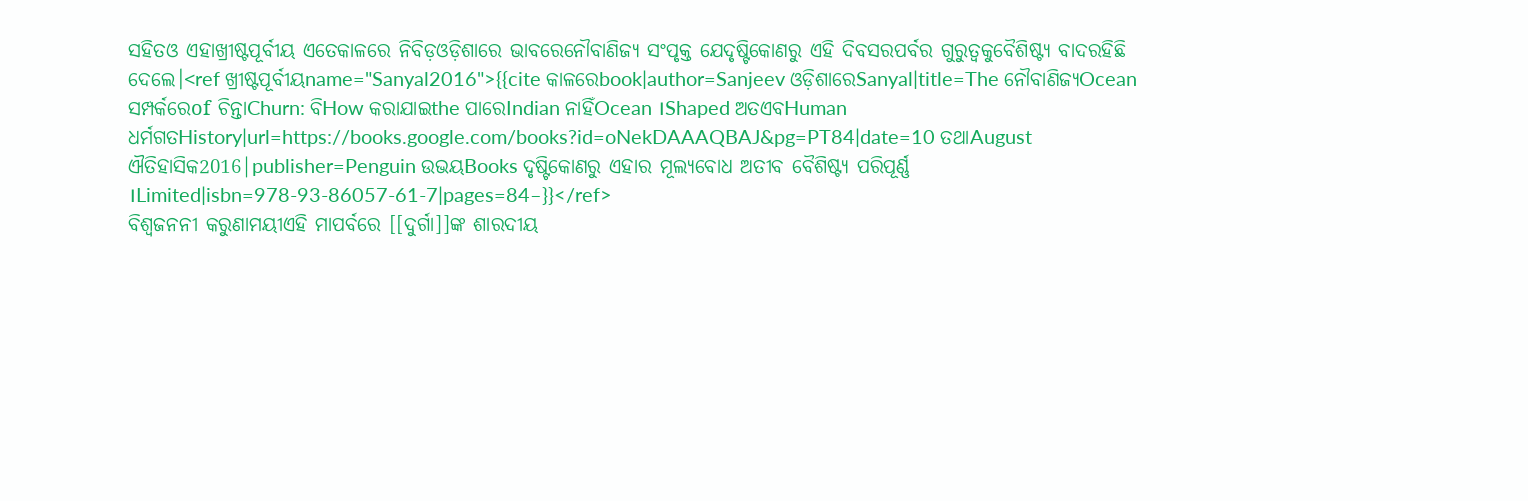ସହିତଓ ଏହାଖ୍ରୀଷ୍ଟପୂର୍ବୀୟ ଏତେକାଳରେ ନିବିଡ଼ଓଡ଼ିଶାରେ ଭାବରେନୌବାଣିଜ୍ୟ ସଂପୃକ୍ତ ଯେଦୃଷ୍ଟିକୋଣରୁ ଏହି ଦିବସରପର୍ବର ଗୁରୁତ୍ୱକୁବୈଶିଷ୍ଟ୍ୟ ବାଦରହିଛି ଦେଲେ।<ref ଖ୍ରୀଷ୍ଟପୂର୍ବୀୟname="Sanyal2016">{{cite କାଳରେbook|author=Sanjeev ଓଡ଼ିଶାରେSanyal|title=The ନୌବାଣିଜ୍ୟOcean ସମ୍ପର୍କରେof ଚିନ୍ତାChurn: ବିHow କରାଯାଇthe ପାରେIndian ନାହିଁOcean ।Shaped ଅତଏବHuman ଧର୍ମଗତHistory|url=https://books.google.com/books?id=oNekDAAAQBAJ&pg=PT84|date=10 ତଥାAugust ଐତିହାସିକ2016|publisher=Penguin ଉଭୟBooks ଦୃଷ୍ଟିକୋଣରୁ ଏହାର ମୂଲ୍ୟବୋଧ ଅତୀବ ବୈଶିଷ୍ଟ୍ୟ ପରିପୂର୍ଣ୍ଣ ।Limited|isbn=978-93-86057-61-7|pages=84–}}</ref>
ବିଶ୍ୱଜନନୀ କରୁଣାମୟୀଏହି ମାପର୍ବରେ [[ଦୁର୍ଗା]]ଙ୍କ ଶାରଦୀୟ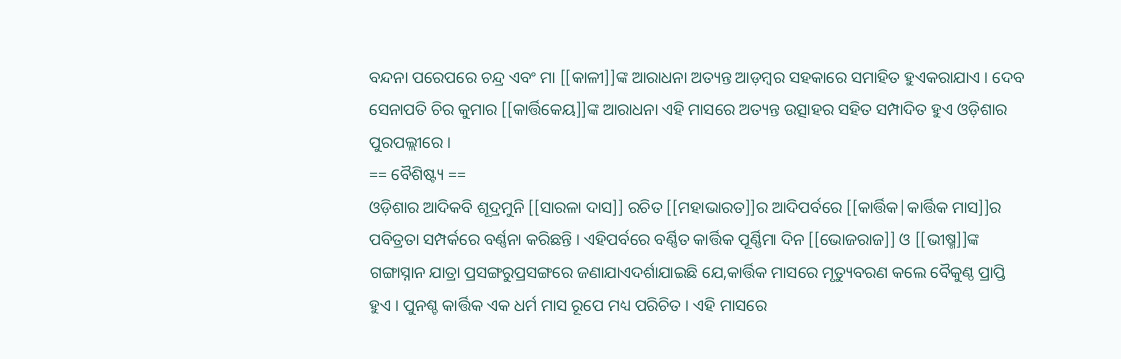ବନ୍ଦନା ପରେପରେ ଚନ୍ଦ୍ର ଏବଂ ମା [[କାଳୀ]]ଙ୍କ ଆରାଧନା ଅତ୍ୟନ୍ତ ଆଡ଼ମ୍ବର ସହକାରେ ସମାହିତ ହୁଏକରାଯାଏ । ଦେବ ସେନାପତି ଚିର କୁମାର [[କାର୍ତ୍ତିକେୟ]]ଙ୍କ ଆରାଧନା ଏହି ମାସରେ ଅତ୍ୟନ୍ତ ଉତ୍ସାହର ସହିତ ସମ୍ପାଦିତ ହୁଏ ଓଡ଼ିଶାର ପୁରପଲ୍ଲୀରେ ।
== ବୈଶିଷ୍ଟ୍ୟ ==
ଓଡ଼ିଶାର ଆଦିକବି ଶୂଦ୍ରମୁନି [[ସାରଳା ଦାସ]] ରଚିତ [[ମହାଭାରତ]]ର ଆଦିପର୍ବରେ [[କାର୍ତ୍ତିକ|କାର୍ତ୍ତିକ ମାସ]]ର ପବିତ୍ରତା ସମ୍ପର୍କରେ ବର୍ଣ୍ଣନା କରିଛନ୍ତି । ଏହିପର୍ବରେ ବର୍ଣ୍ଣିତ କାର୍ତ୍ତିକ ପୂର୍ଣ୍ଣିମା ଦିନ [[ଭୋଜରାଜ]] ଓ [[ଭୀଷ୍ମ]]ଙ୍କ ଗଙ୍ଗାସ୍ନାନ ଯାତ୍ରା ପ୍ରସଙ୍ଗରୁପ୍ରସଙ୍ଗରେ ଜଣାଯାଏଦର୍ଶାଯାଇଛି ଯେ,କାର୍ତ୍ତିକ ମାସରେ ମୃତ୍ୟୁବରଣ କଲେ ବୈକୁଣ୍ଠ ପ୍ରାପ୍ତି ହୁଏ । ପୁନଶ୍ଚ କାର୍ତ୍ତିକ ଏକ ଧର୍ମ ମାସ ରୂପେ ମଧ୍ୟ ପରିଚିତ । ଏହି ମାସରେ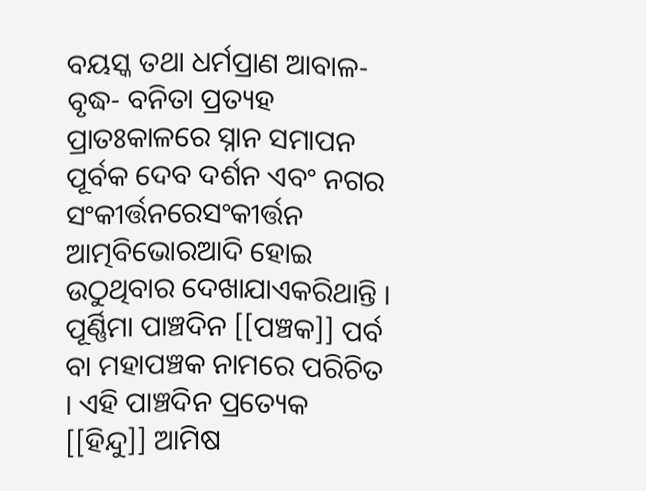ବୟସ୍କ ତଥା ଧର୍ମପ୍ରାଣ ଆବାଳ- ବୃଦ୍ଧ- ବନିତା ପ୍ରତ୍ୟହ ପ୍ରାତଃକାଳରେ ସ୍ନାନ ସମାପନ ପୂର୍ବକ ଦେବ ଦର୍ଶନ ଏବଂ ନଗର ସଂକୀର୍ତ୍ତନରେସଂକୀର୍ତ୍ତନ ଆତ୍ମବିଭୋରଆଦି ହୋଇ ଉଠୁଥିବାର ଦେଖାଯାଏକରିଥାନ୍ତି । ପୂର୍ଣ୍ଣିମା ପାଞ୍ଚଦିନ [[ପଞ୍ଚକ]] ପର୍ବ ବା ମହାପଞ୍ଚକ ନାମରେ ପରିଚିତ । ଏହି ପାଞ୍ଚଦିନ ପ୍ରତ୍ୟେକ [[ହିନ୍ଦୁ]] ଆମିଷ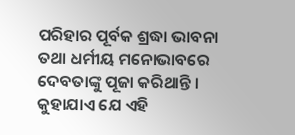ପରିହାର ପୂର୍ବକ ଶ୍ରଦ୍ଧା ଭାବନା ତଥା ଧର୍ମୀୟ ମନୋଭାବରେ ଦେବତାଙ୍କୁ ପୂଜା କରିଥାନ୍ତି । କୁହାଯାଏ ଯେ ଏହି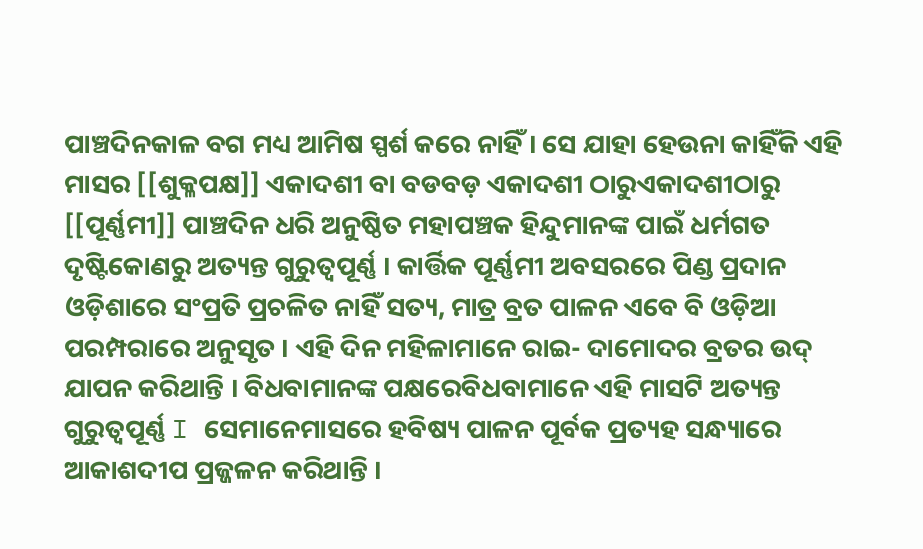ପାଞ୍ଚଦିନକାଳ ବଗ ମଧ୍ୟ ଆମିଷ ସ୍ପର୍ଶ କରେ ନାହିଁ । ସେ ଯାହା ହେଉନା କାହିଁକି ଏହି ମାସର [[ଶୁକ୍ଳପକ୍ଷ]] ଏକାଦଶୀ ବା ବଡବଡ଼ ଏକାଦଶୀ ଠାରୁଏକାଦଶୀଠାରୁ [[ପୂର୍ଣ୍ଣମୀ]] ପାଞ୍ଚଦିନ ଧରି ଅନୁଷ୍ଠିତ ମହାପଞ୍ଚକ ହିନ୍ଦୁମାନଙ୍କ ପାଇଁ ଧର୍ମଗତ ଦୃଷ୍ଟିକୋଣରୁ ଅତ୍ୟନ୍ତ ଗୁରୁତ୍ୱପୂର୍ଣ୍ଣ । କାର୍ତ୍ତିକ ପୂର୍ଣ୍ଣମୀ ଅବସରରେ ପିଣ୍ଡ ପ୍ରଦାନ ଓଡ଼ିଶାରେ ସଂପ୍ରତି ପ୍ରଚଳିତ ନାହିଁ ସତ୍ୟ, ମାତ୍ର ବ୍ରତ ପାଳନ ଏବେ ବି ଓଡ଼ିଆ ପରମ୍ପରାରେ ଅନୁସୃତ । ଏହି ଦିନ ମହିଳାମାନେ ରାଇ- ଦାମୋଦର ବ୍ରତର ଉଦ୍ ଯାପନ କରିଥାନ୍ତି । ବିଧବାମାନଙ୍କ ପକ୍ଷରେବିଧବାମାନେ ଏହି ମାସଟି ଅତ୍ୟନ୍ତ ଗୁରୁତ୍ୱପୂର୍ଣ୍ଣ I ସେମାନେମାସରେ ହବିଷ୍ୟ ପାଳନ ପୂର୍ବକ ପ୍ରତ୍ୟହ ସନ୍ଧ୍ୟାରେ ଆକାଶଦୀପ ପ୍ରଜ୍ଜଳନ କରିଥାନ୍ତି ।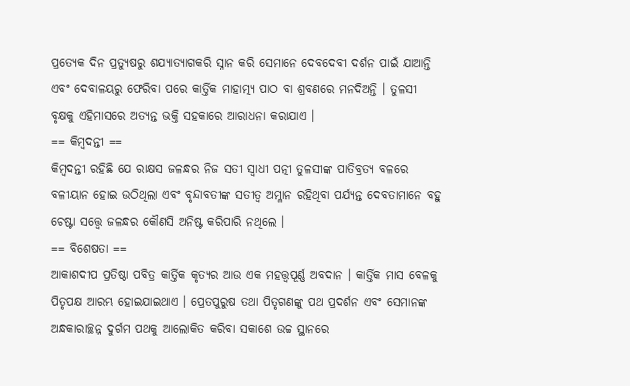ପ୍ରତ୍ୟେକ ଦିନ ପ୍ରତ୍ୟୁଷରୁ ଶଯ୍ୟାତ୍ୟାଗକରି ସ୍ନାନ କରି ସେମାନେ ଦେବଦେବୀ ଦର୍ଶନ ପାଇଁ ଯାଆନ୍ତି ଏବଂ ଦେବାଳୟରୁ ଫେରିବା ପରେ କାର୍ତ୍ତିକ ମାହାତ୍ମ୍ୟ ପାଠ ବା ଶ୍ରବଣରେ ମନଦିଅନ୍ତି । ତୁଳସୀ ବୃକ୍ଷକୁ ଏହିମାସରେ ଅତ୍ୟନ୍ତ ଭକ୍ତି ସହକାରେ ଆରାଧନା କରାଯାଏ ।
== କିମ୍ବଦନ୍ତୀ ==
କିମ୍ବଦନ୍ତୀ ରହିଛି ଯେ ରାକ୍ଷସ ଜଳନ୍ଧର ନିଜ ସତୀ ସ୍ୱାଧୀ ପତ୍ନୀ ତୁଳସୀଙ୍କ ପାତିବ୍ରତ୍ୟ ବଳରେ ବଳୀୟାନ ହୋଇ ଉଠିଥିଲା ଏବଂ ବୃନ୍ଦାବତୀଙ୍କ ସତୀତ୍ୱ ଅମ୍ଳାନ ରହିଥିବା ପର୍ଯ୍ୟନ୍ତ ଦେବତାମାନେ ବହୁ ଚେଷ୍ଟା ସତ୍ତ୍ୱେ ଜଳନ୍ଧର କୌଣସି ଅନିଷ୍ଟ କରିପାରି ନଥିଲେ ।
== ବିଶେଷତା ==
ଆକାଶଦୀପ ପ୍ରତିଷ୍ଠା ପବିତ୍ର କାର୍ତ୍ତିକ କୃତ୍ୟର ଆଉ ଏକ ମହତ୍ତ୍ୱପୂର୍ଣ୍ଣ ଅବଦାନ । କାର୍ତ୍ତିକ ମାସ ବେଳକୁ ପିତୃପକ୍ଷ ଆରମ୍ଭ ହୋଇଯାଇଥାଏ । ପ୍ରେତପୁରୁଷ ତଥା ପିତୃଗଣଙ୍କୁ ପଥ ପ୍ରଦର୍ଶନ ଏବଂ ସେମାନଙ୍କ ଅନ୍ଧକାରାଚ୍ଛନ୍ନ ଦୁର୍ଗମ ପଥକୁ ଆଲୋକିତ କରିବା ସକାଶେ ଉଚ୍ଚ ସ୍ଥାନରେ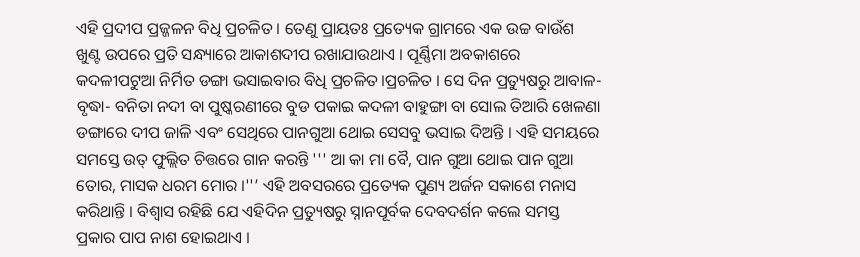ଏହି ପ୍ରଦୀପ ପ୍ରଜ୍ଜଳନ ବିଧି ପ୍ରଚଳିତ । ତେଣୁ ପ୍ରାୟତଃ ପ୍ରତ୍ୟେକ ଗ୍ରାମରେ ଏକ ଉଚ୍ଚ ବାଉଁଶ ଖୁଣ୍ଟ ଉପରେ ପ୍ରତି ସନ୍ଧ୍ୟାରେ ଆକାଶଦୀପ ରଖାଯାଉଥାଏ । ପୂର୍ଣ୍ଣିମା ଅବକାଶରେ କଦଳୀପଟୁଆ ନିର୍ମିତ ଡଙ୍ଗା ଭସାଇବାର ବିଧି ପ୍ରଚଳିତ।ପ୍ରଚଳିତ । ସେ ଦିନ ପ୍ରତ୍ୟୁଷରୁ ଆବାଳ- ବୃଦ୍ଧା- ବନିତା ନଦୀ ବା ପୁଷ୍କରଣୀରେ ବୁଡ ପକାଇ କଦଳୀ ବାହୁଙ୍ଗା ବା ସୋଲ ତିଆରି ଖେଳଣା ଡଙ୍ଗାରେ ଦୀପ ଜାଳି ଏବଂ ସେଥିରେ ପାନଗୁଆ ଥୋଇ ସେସବୁ ଭସାଇ ଦିଅନ୍ତି । ଏହି ସମୟରେ ସମସ୍ତେ ଉତ୍ ଫୁଲ୍ଲିତ ଚିତ୍ତରେ ଗାନ କରନ୍ତି ''' ଆ କା ମା ବୈ, ପାନ ଗୁଆ ଥୋଇ ପାନ ଗୁଆ ତୋର, ମାସକ ଧରମ ମୋର ।''’ ଏହି ଅବସରରେ ପ୍ରତ୍ୟେକ ପୁଣ୍ୟ ଅର୍ଜନ ସକାଶେ ମନାସ କରିଥାନ୍ତି । ବିଶ୍ୱାସ ରହିଛି ଯେ ଏହିଦିନ ପ୍ରତ୍ୟୁଷରୁ ସ୍ନାନପୂର୍ବକ ଦେବଦର୍ଶନ କଲେ ସମସ୍ତ ପ୍ରକାର ପାପ ନାଶ ହୋଇଥାଏ ।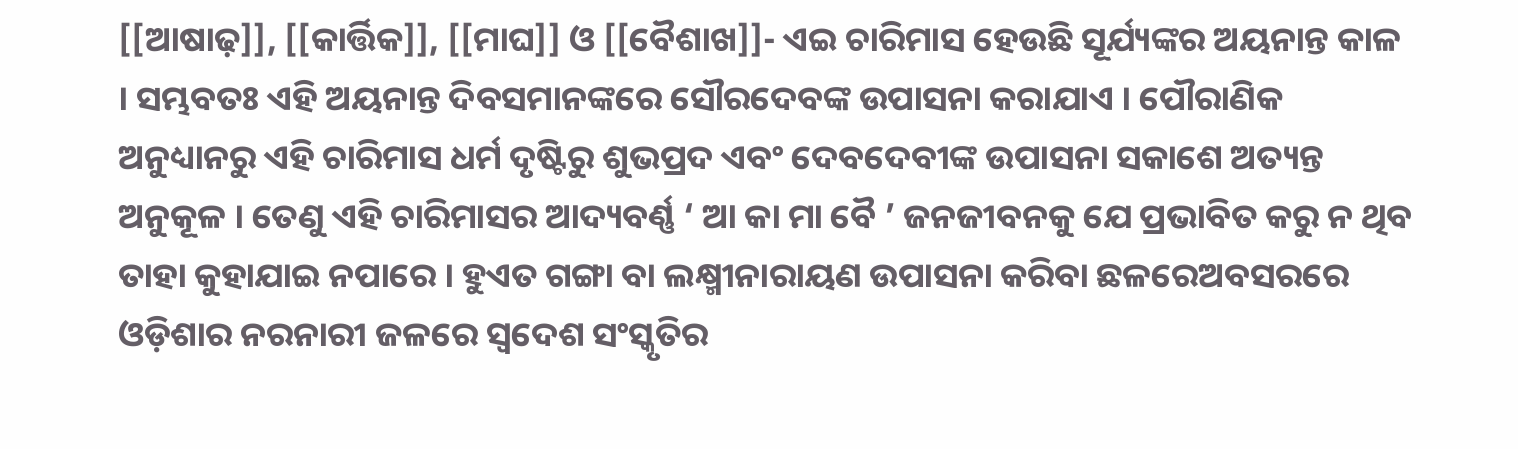[[ଆଷାଢ଼]], [[କାର୍ତ୍ତିକ]], [[ମାଘ]] ଓ [[ବୈଶାଖ]]- ଏଇ ଚାରିମାସ ହେଉଛି ସୂର୍ଯ୍ୟଙ୍କର ଅୟନାନ୍ତ କାଳ । ସମ୍ଭବତଃ ଏହି ଅୟନାନ୍ତ ଦିବସମାନଙ୍କରେ ସୌରଦେବଙ୍କ ଉପାସନା କରାଯାଏ । ପୌରାଣିକ ଅନୁଧ୍ୟାନରୁ ଏହି ଚାରିମାସ ଧର୍ମ ଦୃଷ୍ଟିରୁ ଶୁଭପ୍ରଦ ଏବଂ ଦେବଦେବୀଙ୍କ ଉପାସନା ସକାଶେ ଅତ୍ୟନ୍ତ ଅନୁକୂଳ । ତେଣୁ ଏହି ଚାରିମାସର ଆଦ୍ୟବର୍ଣ୍ଣ ‘ ଆ କା ମା ବୈ ’ ଜନଜୀବନକୁ ଯେ ପ୍ରଭାବିତ କରୁ ନ ଥିବ ତାହା କୁହାଯାଇ ନପାରେ । ହୁଏତ ଗଙ୍ଗା ବା ଲକ୍ଷ୍ମୀନାରାୟଣ ଉପାସନା କରିବା ଛଳରେଅବସରରେ ଓଡ଼ିଶାର ନରନାରୀ ଜଳରେ ସ୍ୱଦେଶ ସଂସ୍କୃତିର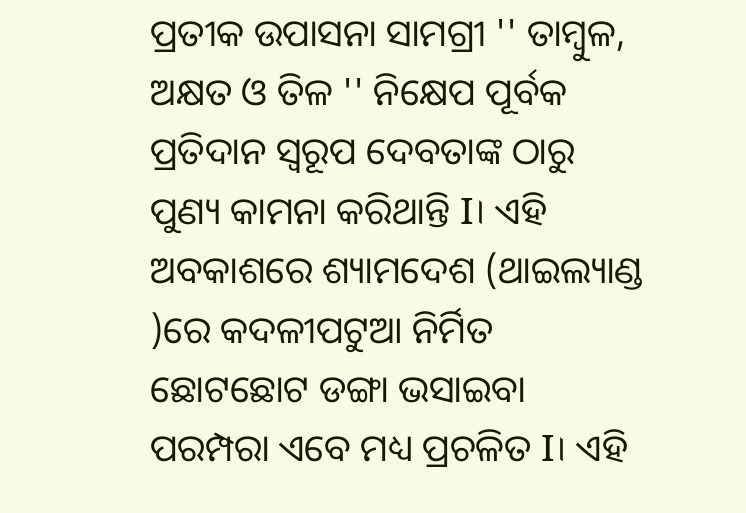ପ୍ରତୀକ ଉପାସନା ସାମଗ୍ରୀ '' ତାମ୍ବୁଳ, ଅକ୍ଷତ ଓ ତିଳ '' ନିକ୍ଷେପ ପୂର୍ବକ ପ୍ରତିଦାନ ସ୍ୱରୂପ ଦେବତାଙ୍କ ଠାରୁ ପୁଣ୍ୟ କାମନା କରିଥାନ୍ତି I। ଏହି ଅବକାଶରେ ଶ୍ୟାମଦେଶ (ଥାଇଲ୍ୟାଣ୍ଡ )ରେ କଦଳୀପଟୁଆ ନିର୍ମିତ ଛୋଟଛୋଟ ଡଙ୍ଗା ଭସାଇବା ପରମ୍ପରା ଏବେ ମଧ୍ୟ ପ୍ରଚଳିତ I। ଏହି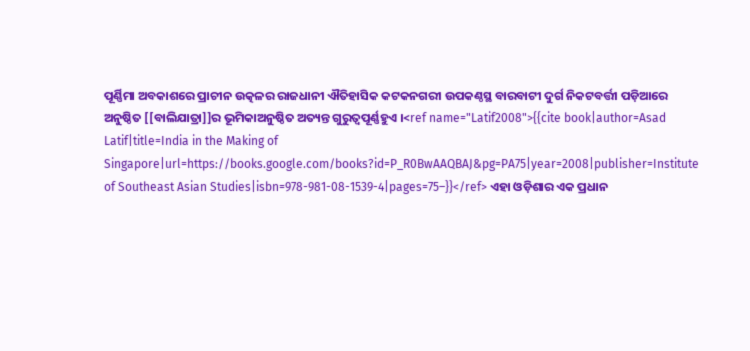ପୂର୍ଣ୍ଣିମା ଅବକାଶରେ ପ୍ରାଚୀନ ଉତ୍କଳର ରାଜଧାନୀ ଐତିହାସିକ କଟକନଗରୀ ଉପକଣ୍ଠସ୍ଥ ବାରବାଟୀ ଦୁର୍ଗ ନିକଟବର୍ତ୍ତୀ ପଡ଼ିଆରେ ଅନୁଷ୍ଠିତ [[ବାଲିଯାତ୍ରା]]ର ଭୂମିକାଅନୁଷ୍ଠିତ ଅତ୍ୟନ୍ତ ଗୁରୁତ୍ୱପୂର୍ଣ୍ଣହୁଏ ।<ref name="Latif2008">{{cite book|author=Asad Latif|title=India in the Making of Singapore|url=https://books.google.com/books?id=P_R0BwAAQBAJ&pg=PA75|year=2008|publisher=Institute of Southeast Asian Studies|isbn=978-981-08-1539-4|pages=75–}}</ref> ଏହା ଓଡ଼ିଶାର ଏକ ପ୍ରଧାନ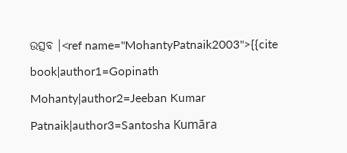ଉତ୍ସବ ।<ref name="MohantyPatnaik2003">{{cite book|author1=Gopinath Mohanty|author2=Jeeban Kumar Patnaik|author3=Santosha Kumāra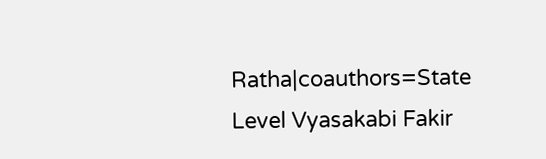Ratha|coauthors=State Level Vyasakabi Fakir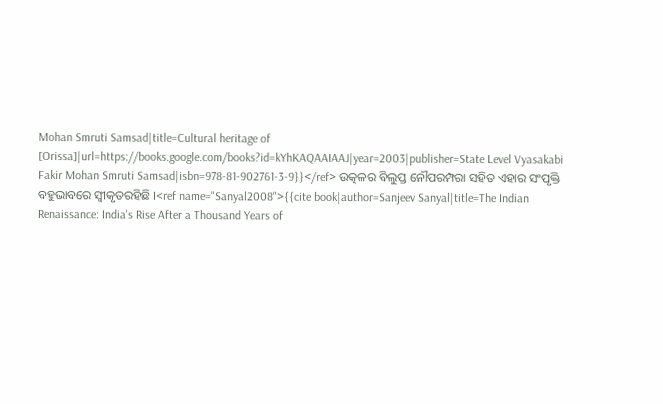Mohan Smruti Samsad|title=Cultural heritage of [Orissa]|url=https://books.google.com/books?id=kYhKAQAAIAAJ|year=2003|publisher=State Level Vyasakabi Fakir Mohan Smruti Samsad|isbn=978-81-902761-3-9}}</ref> ଉତ୍କଳର ବିଲୁପ୍ତ ନୌପରମ୍ପରା ସହିତ ଏହାର ସଂପୃକ୍ତି ବହୁଭାବରେ ସ୍ୱୀକୃତରହିଛି ।<ref name="Sanyal2008">{{cite book|author=Sanjeev Sanyal|title=The Indian Renaissance: India's Rise After a Thousand Years of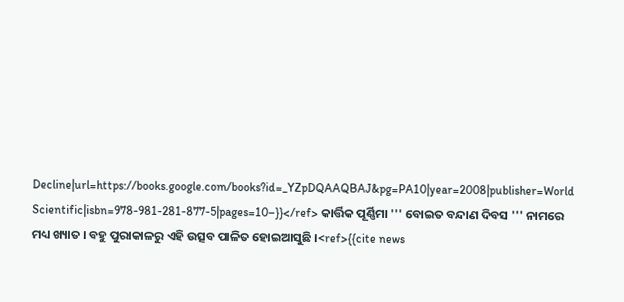Decline|url=https://books.google.com/books?id=_YZpDQAAQBAJ&pg=PA10|year=2008|publisher=World Scientific|isbn=978-981-281-877-5|pages=10–}}</ref> କାର୍ତ୍ତିକ ପୂର୍ଣ୍ଣିମା ''' ବୋଇତ ବନ୍ଦାଣ ଦିବସ ''' ନାମରେ ମଧ୍ୟ ଖ୍ୟାତ । ବହୁ ପୁରାକାଳରୁ ଏହି ଉତ୍ସବ ପାଳିତ ହୋଇଆସୁଛି ।<ref>{{cite news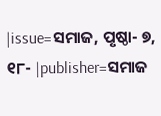|issue=ସମାଜ, ପୃଷ୍ଠା- ୭, ୧୮- |publisher=ସମାଜ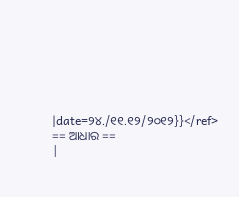|date=୨୪./୧୧.୧୨/୨୦୧୨}}</ref>
== ଆଧାର ==
|